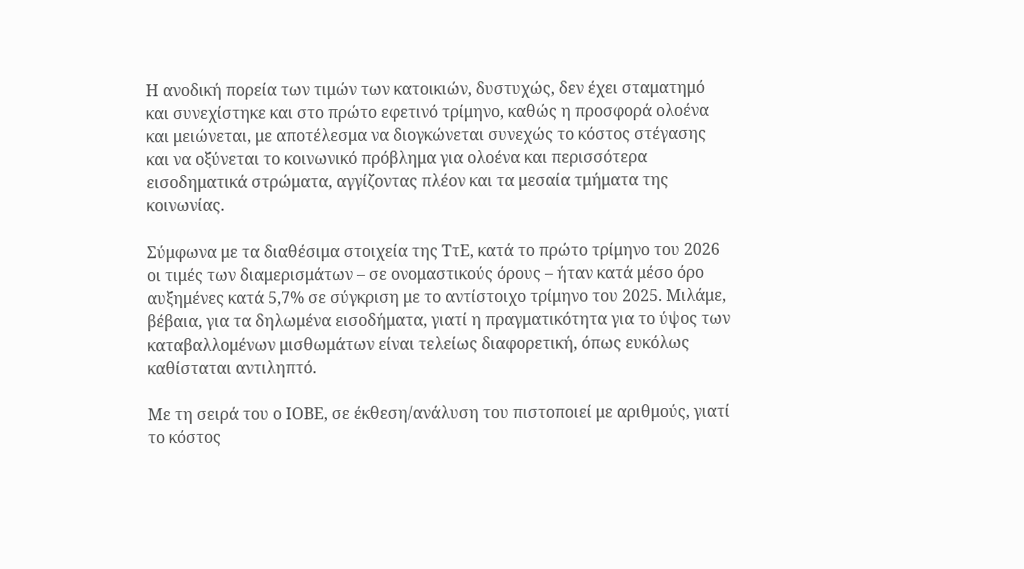Η ανοδική πορεία των τιμών των κατοικιών, δυστυχώς, δεν έχει σταματημό και συνεχίστηκε και στο πρώτο εφετινό τρίμηνο, καθώς η προσφορά ολοένα και μειώνεται, με αποτέλεσμα να διογκώνεται συνεχώς το κόστος στέγασης και να οξύνεται το κοινωνικό πρόβλημα για ολοένα και περισσότερα εισοδηματικά στρώματα, αγγίζοντας πλέον και τα μεσαία τμήματα της κοινωνίας.

Σύμφωνα με τα διαθέσιμα στοιχεία της ΤτΕ, κατά το πρώτο τρίμηνο του 2026 οι τιμές των διαμερισμάτων – σε ονομαστικούς όρους – ήταν κατά μέσο όρο αυξημένες κατά 5,7% σε σύγκριση με το αντίστοιχο τρίμηνο του 2025. Μιλάμε, βέβαια, για τα δηλωμένα εισοδήματα, γιατί η πραγματικότητα για το ύψος των καταβαλλομένων μισθωμάτων είναι τελείως διαφορετική, όπως ευκόλως καθίσταται αντιληπτό.

Με τη σειρά του ο ΙΟΒΕ, σε έκθεση/ανάλυση του πιστοποιεί με αριθμούς, γιατί το κόστος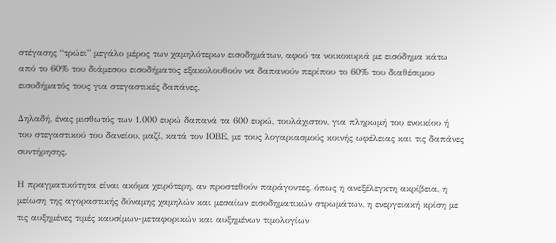στέγασης “τρώει” μεγάλο μέρος των χαμηλότερων εισοδημάτων, αφού τα νοικοκυριά με εισόδημα κάτω από το 60% του διάμεσου εισοδήματος εξακολουθούν να δαπανούν περίπου το 60% του διαθέσιμου εισοδήματός τους για στεγαστικές δαπάνες.

Δηλαδή, ένας μισθωτός των 1.000 ευρώ δαπανά τα 600 ευρώ, τουλάχιστον, για πληρωμή του ενοικίου ή του στεγαστικού του δανείου, μαζί, κατά τον ΙΟΒΕ, με τους λογαριασμούς κοινής ωφέλειας και τις δαπάνες συντήρησης.

Η πραγματικότητα είναι ακόμα χειρότερη, αν προστεθούν παράγοντες, όπως η ανεξέλεγκτη ακρίβεια, η μείωση της αγοραστικής δύναμης χαμηλών και μεσαίων εισοδηματικών στρωμάτων, η ενεργειακή κρίση με τις αυξημένες τιμές καυσίμων-μεταφορικών και αυξημένων τιμολογίων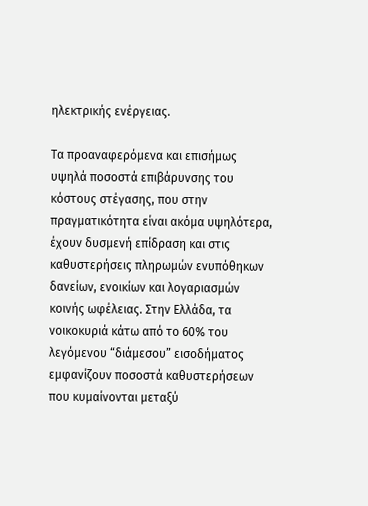ηλεκτρικής ενέργειας.

Τα προαναφερόμενα και επισήμως υψηλά ποσοστά επιβάρυνσης του κόστους στέγασης, που στην πραγματικότητα είναι ακόμα υψηλότερα, έχουν δυσμενή επίδραση και στις καθυστερήσεις πληρωμών ενυπόθηκων δανείων, ενοικίων και λογαριασμών κοινής ωφέλειας. Στην Ελλάδα, τα νοικοκυριά κάτω από το 60% του λεγόμενου “διάμεσου” εισοδήματος εμφανίζουν ποσοστά καθυστερήσεων που κυμαίνονται μεταξύ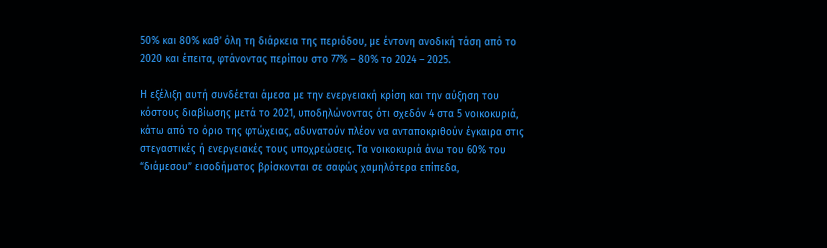50% και 80% καθ’ όλη τη διάρκεια της περιόδου, με έντονη ανοδική τάση από το 2020 και έπειτα, φτάνοντας περίπου στο 77% – 80% το 2024 – 2025.

Η εξέλιξη αυτή συνδέεται άμεσα με την ενεργειακή κρίση και την αύξηση του κόστους διαβίωσης μετά το 2021, υποδηλώνοντας ότι σχεδόν 4 στα 5 νοικοκυριά, κάτω από το όριο της φτώχειας, αδυνατούν πλέον να ανταποκριθούν έγκαιρα στις στεγαστικές ή ενεργειακές τους υποχρεώσεις. Τα νοικοκυριά άνω του 60% του “διάμεσου” εισοδήματος βρίσκονται σε σαφώς χαμηλότερα επίπεδα,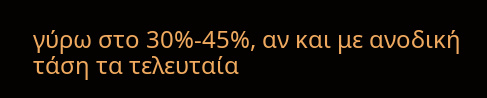γύρω στο 30%-45%, αν και με ανοδική τάση τα τελευταία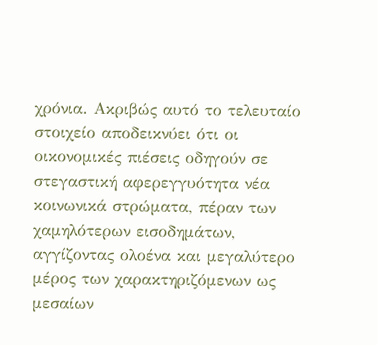χρόνια. Ακριβώς αυτό το τελευταίο στοιχείο αποδεικνύει ότι οι οικονομικές πιέσεις οδηγούν σε στεγαστική αφερεγγυότητα νέα κοινωνικά στρώματα, πέραν των χαμηλότερων εισοδημάτων, αγγίζοντας ολοένα και μεγαλύτερο μέρος των χαρακτηριζόμενων ως μεσαίων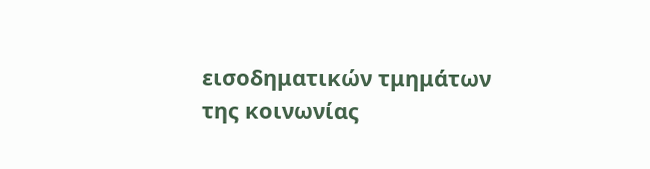εισοδηματικών τμημάτων της κοινωνίας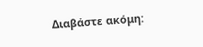Διαβάστε ακόμη: